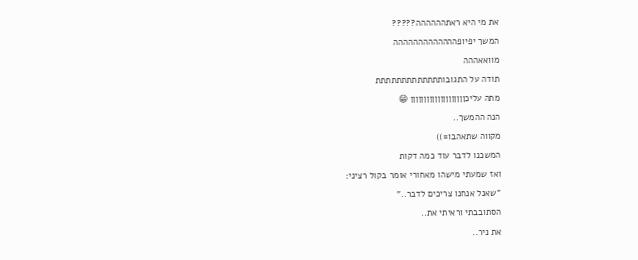את מי היא ראתהההההה?????
המשך יפיופההההההההההההה
מוואאההה
תודה על התגובותתתתתתתתתתתתת
מתה עליכןןןןןןןןןןןןןןןןןןןן 😁
הנה ההמשך..
מקווה שתאהבו=))
המשכנו לדבר עוד כמה דקות
ואז שמעתי מישהו מאחורי אומר בקול רציני:
"שאנל אנחנו צריכים לדבר.."
הסתובבתי וראיתי את..
את ניר..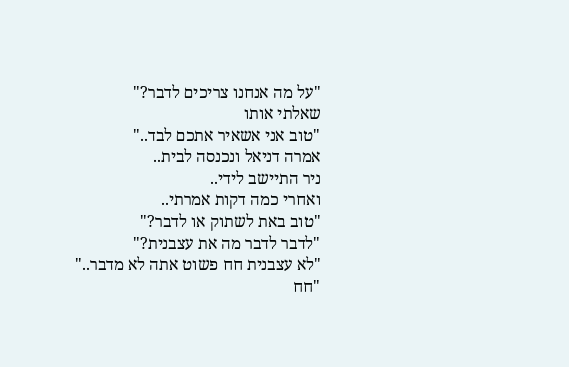"על מה אנחנו צריכים לדבר?"
שאלתי אותו
"טוב אני אשאיר אתכם לבד.."
אמרה דניאל ונכנסה לבית..
ניר התיישב לידי..
ואחרי כמה דקות אמרתי..
"טוב באת לשתוק או לדבר?"
"לדבר לדבר מה את עצבנית?"
"לא עצבנית חח פשוט אתה לא מדבר.."
"חח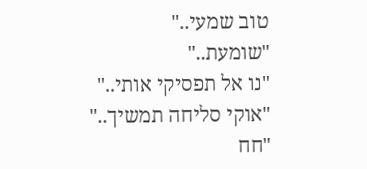טוב שמעי.."
"שומעת.."
"נו אל תפסיקי אותי.."
"אוקי סליחה תמשיך.."
"חח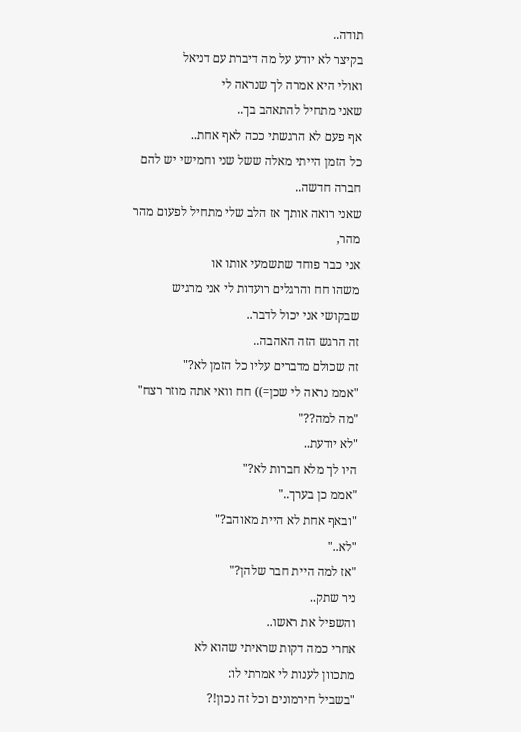תודה..
בקיצר לא יודע על מה דיברת עם דניאל
ואולי היא אמרה לך שנראה לי
שאני מתחיל להתאהב בך..
אף פעם לא הרגשתי ככה לאף אחת..
כל הזמן הייתי מאלה ששל שני וחמישי יש להם
חברה חדשה..
שאני רואה אותך אז הלב שלי מתחיל לפעום מהר מהר,
אני כבר פוחד שתשמעי אותו או
משהו חח והרגלים רועדות לי אני מרגיש
שבקושי אני יכול לדבר..
זה הרגש הזה האהבה..
זה שכולם מדברים עליו כל הזמן לא?"
"אממ נראה לי שכן=)) חח וואי אתה מוזר רצח"
"מה למה??"
"לא יודעת..
היו לך מלא חברות לא?"
"אממ כן בערך.."
"ובאף אחת לא היית מאוהב?"
"לא.."
"אז למה היית חבר שלהן?"
ניר שתק..
והשפיל את ראשו..
אחרי כמה דקות שראיתי שהוא לא
מתכוון לענות לי אמרתי לו:
"בשביל חירמונים וכל זה נכון!?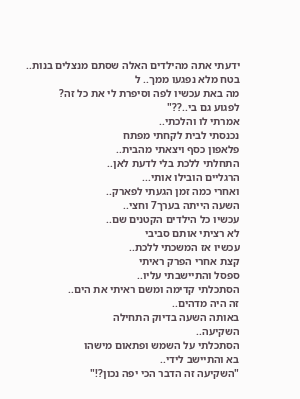ידעתי אתה מהילדים האלה שסתם מנצלים בנות..
בטח מלא נפגעו ממך.. ל
מה באת עכשיו לפה וסיפרת לי את כל זה?
לפגוע גם בי..??"
אמרתי לו והלכתי..
נכנסתי לבית לקחתי מפתח
פלאפון כסף ויצאתי מהבית..
התחלתי ללכת בלי לדעת לאן..
הרגליים הובילו אותי...
ואחרי כמה זמן הגעתי לפארק..
השעה הייתה בערך7 וחצי..
עכשיו כל הילדים הקטנים שם..
לא רציתי אותם סביבי
עכשיו אז המשכתי ללכת..
קצת אחרי הפרק ראיתי
ספסל והתיישבתי עליו..
הסתכלתי קדימה ומשם ראיתי את הים..
זה היה מדהים..
באותה השעה בדיוק התחילה
השקיעה..
הסתכלתי על השמש ופתאום מישהו
בא והתיישב לידי..
"השקיעה זה הדבר הכי יפה נכון?!"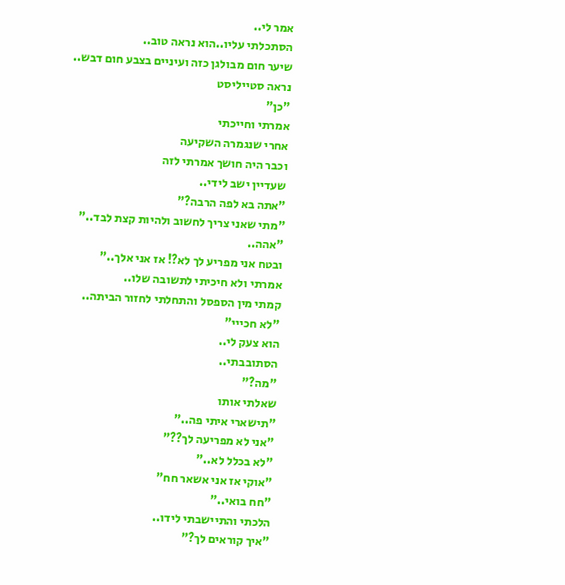אמר לי..
הסתכלתי עליו..הוא נראה טוב..
שיער חום מבולגן כזה ועיניים בצבע חום דבש..
נראה סטייליסט
"כן"
אמרתי וחייכתי
אחרי שנגמרה השקיעה
וכבר היה חושך אמרתי לזה
שעדיין ישב לידי..
"אתה בא לפה הרבה?"
"מתי שאני צריך לחשוב ולהיות קצת לבד.."
"אהה..
ובטח אני מפריע לך לא?! אז אני אלך.."
אמרתי ולא חיכיתי לתשובה שלו..
קמתי מין הספסל והתחלתי לחזור הביתה..
"לא חכייי"
הוא צעק לי..
הסתובבתי..
"מה?"
שאלתי אותו
"תישארי איתי פה.."
"אני לא מפריעה לך??"
"לא בכלל לא.."
"אוקי אז אני אשאר חח"
"חח בואי.."
הלכתי והתיישבתי לידו..
"איך קוראים לך?"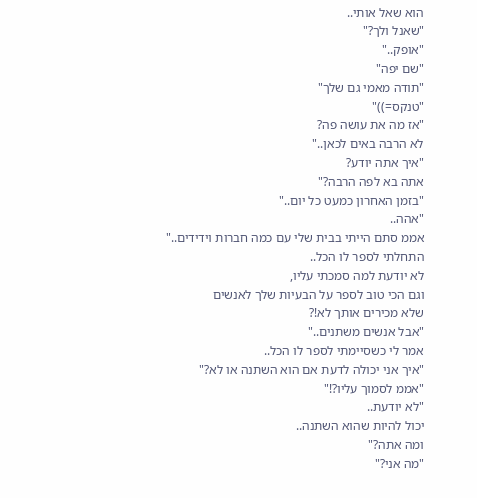הוא שאל אותי..
"שאנל ולך?"
"אופק.."
"שם יפה"
"תודה מאמי גם שלך"
"טנקס=))"
"אז מה את עושה פה?
לא הרבה באים לכאן.."
"איך אתה יודע?
אתה בא לפה הרבה?"
"בזמן האחרון כמעט כל יום.."
"אהה..
אממ סתם הייתי בבית שלי עם כמה חברות וידידים.."
התחלתי לספר לו הכל..
לא יודעת למה סמכתי עליו,
וגם הכי טוב לספר על הבעיות שלך לאנשים
שלא מכירים אותך לא!?
"אבל אנשים משתנים.."
אמר לי כשסיימתי לספר לו הכל..
"איך אני יכולה לדעת אם הוא השתנה או לא?"
"אממ לסמוך עליו?!"
"לא יודעת..
יכול להיות שהוא השתנה..
ומה אתה?"
"מה אני?"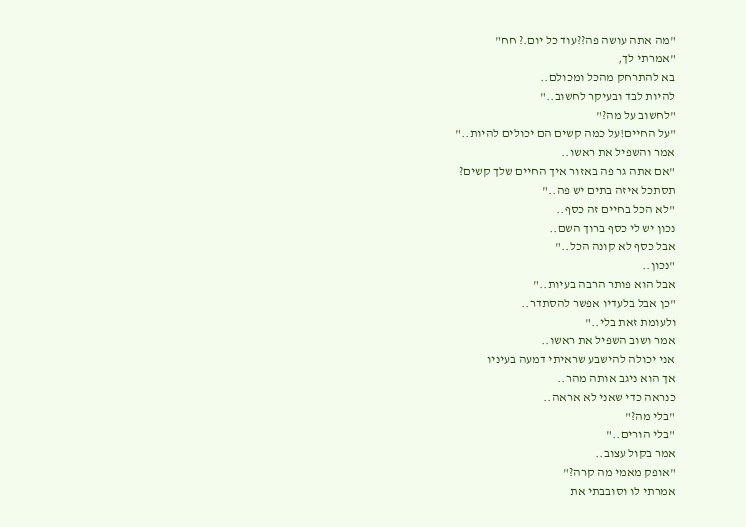"מה אתה עושה פה??עוד כל יום.? חח"
"אמרתי לך,
בא להתרחק מהכל ומכולם..
להיות לבד ובעיקר לחשוב.."
"לחשוב על מה?"
"על החיים!על כמה קשים הם יכולים להיות.."
אמר והשפיל את ראשו..
"אם אתה גר פה באזור איך החיים שלך קשים?
תסתכל איזה בתים יש פה.."
"לא הכל בחיים זה כסף..
נכון יש לי כסף ברוך השם..
אבל כסף לא קונה הכל.."
"נכון..
אבל הוא פותר הרבה בעיות.."
"כן אבל בלעדיו אפשר להסתדר..
ולעומת זאת בלי.."
אמר ושוב השפיל את ראשו..
אני יכולה להישבע שראיתי דמעה בעיניו
אך הוא ניגב אותה מהר..
כנראה כדי שאני לא אראה..
"בלי מה?"
"בלי הורים.."
אמר בקול עצוב..
"אופק מאמי מה קרה?"
אמרתי לו וסובבתי את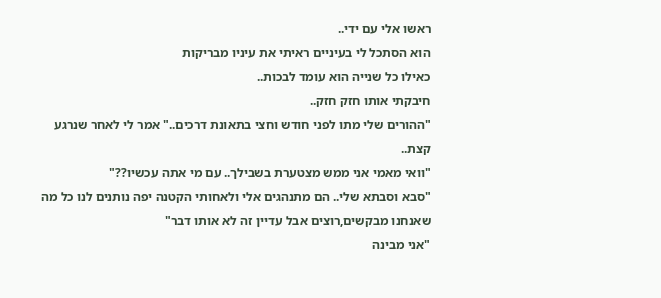ראשו אלי עם ידי..
הוא הסתכל לי בעיניים ראיתי את עיניו מבריקות
כאילו כל שנייה הוא עומד לבכות..
חיבקתי אותו חזק חזק..
"ההורים שלי מתו לפני חודש וחצי בתאונת דרכים.." אמר לי לאחר שנרגע קצת..
"וואי מאמי אני ממש מצטערת בשבילך.. עם מי אתה עכשיו??"
"סבא וסבתא שלי.. הם מתנהגים אלי ולאחותי הקטנה יפה נותנים לנו כל מה שאנחנו מבקשים,רוצים אבל עדיין זה לא אותו דבר"
"אני מבינה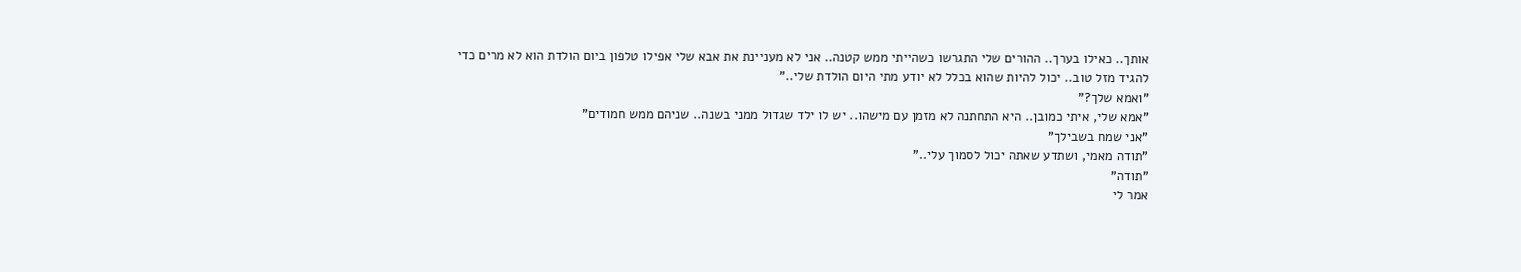אותך.. כאילו בערך.. ההורים שלי התגרשו כשהייתי ממש קטנה.. אני לא מעניינת את אבא שלי אפילו טלפון ביום הולדת הוא לא מרים כדי להגיד מזל טוב.. יכול להיות שהוא בכלל לא יודע מתי היום הולדת שלי.."
"ואמא שלך?"
"אמא שלי, איתי כמובן.. היא התחתנה לא מזמן עם מישהו.. יש לו ילד שגדול ממני בשנה.. שניהם ממש חמודים"
"אני שמח בשבילך"
"תודה מאמי, ושתדע שאתה יכול לסמוך עלי.."
"תודה"
אמר לי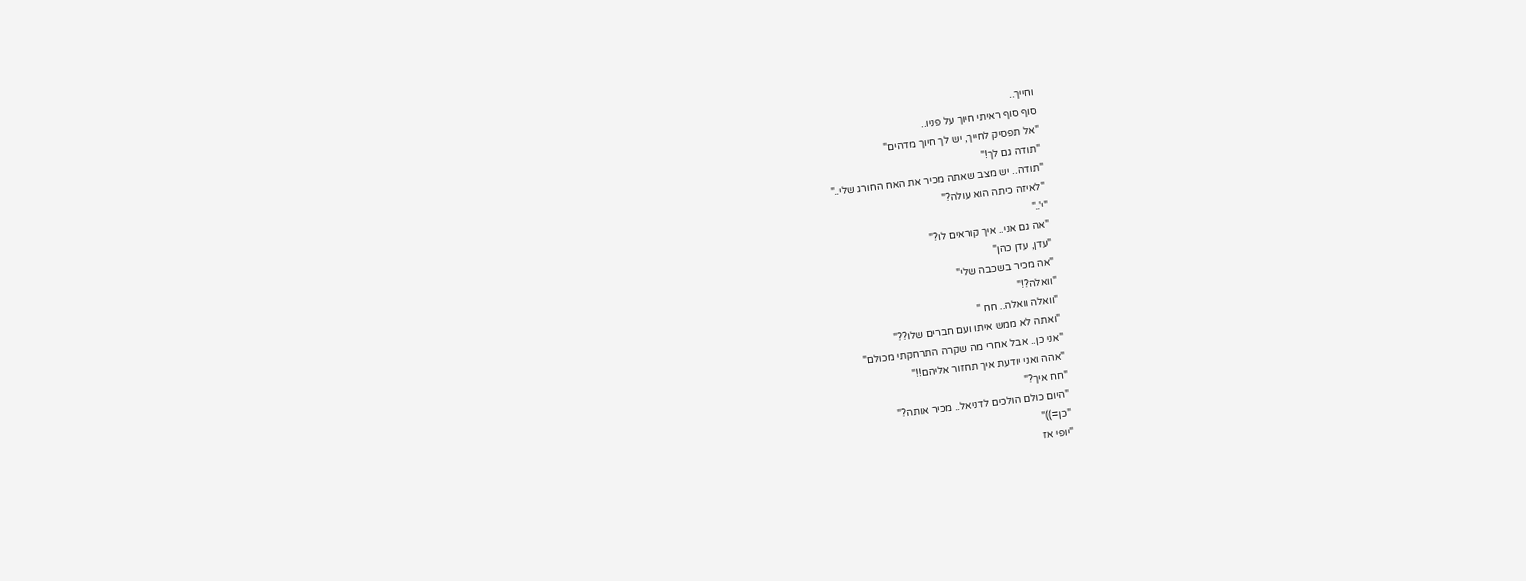וחייך..
סוף סוף ראיתי חיוך על פניו..
"אל תפסיק לחייך, יש לך חיוך מדהים"
"תודה גם לך!"
"תודה.. יש מצב שאתה מכיר את האח החורג שלי.."
"לאיזה כיתה הוא עולה?"
"י'.."
"אה גם אני.. איך קוראים לו?"
"עדן, עדן כהן"
"אה מכיר בשכבה שלי"
"וואלה?!"
"וואלה וואלה.. חח "
"ואתה לא ממש איתו ועם חברים שלו??"
"אני כן.. אבל אחרי מה שקרה התרחקתי מכולם"
"אהה ואני יודעת איך תחזור אליהם!!"
"חח איך?"
"היום כולם הולכים לדניאל.. מכיר אותה?"
"כן=))"
"יופי אז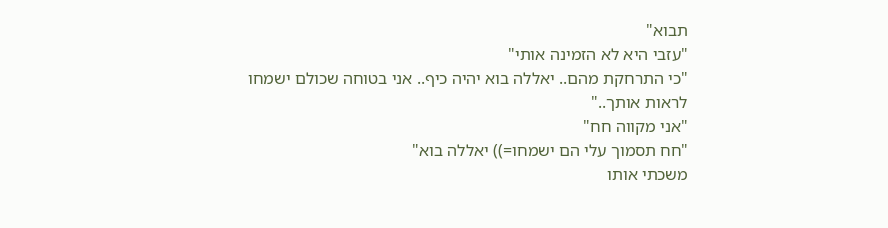תבוא"
"עזבי היא לא הזמינה אותי"
"כי התרחקת מהם.. יאללה בוא יהיה כיף.. אני בטוחה שכולם ישמחו לראות אותך.."
"אני מקווה חח"
"חח תסמוך עלי הם ישמחו=)) יאללה בוא"
משכתי אותו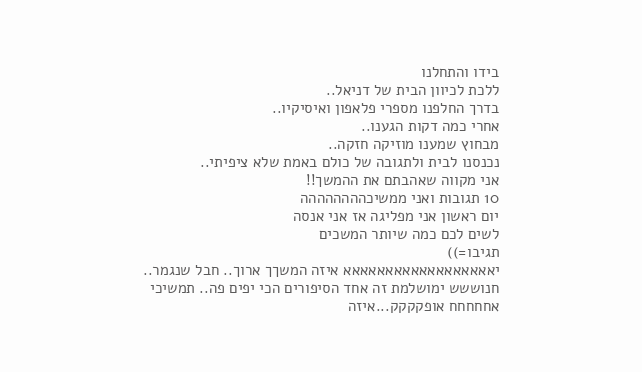בידו והתחלנו
ללכת לכיוון הבית של דניאל..
בדרך החלפנו מספרי פלאפון ואיסיקיו..
אחרי כמה דקות הגענו..
מבחוץ שמענו מוזיקה חזקה..
נכנסנו לבית ולתגובה של כולם באמת שלא ציפיתי..
אני מקווה שאהבתם את ההמשך!!
10 תגובות ואני ממשיכהההההההה
יום ראשון אני מפליגה אז אני אנסה
לשים לכם כמה שיותר המשכים
תגיבו=))
יאאאאאאאאאאאאאאאאאא איזה המשךך ארוך.. חבל שנגמר..
חנוששש ימושלמת זה אחד הסיפורים הכי יפים פה.. תמשיכי
אחחחחח אופקקקק...איזה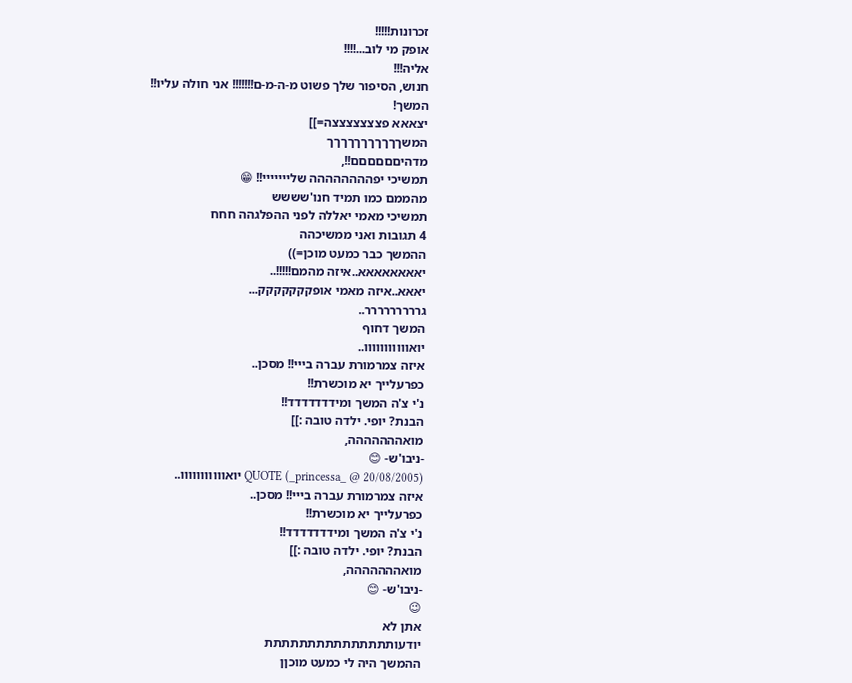זכרונות!!!!!
אופק מי לוב...!!!!
אליה!!!
חנוש, הסיפור שלך פשוט מ-ה-מ-ם!!!!!!! אני חולה עליו!!
המשך!
יצאאא פצצצצצצצה=]]
המשךךךךךךךךךךך
מדהיםםםםםם!!,
תמשיכי יפהההההההה שלייייייי!! 😁
מהממם כמו תמיד חנו'שששש
תמשיכי מאמי יאללה לפני ההפלגהה חחח
4 תגובות ואני ממשיכהה
ההמשך כבר כמעט מוכן=))
יאאאאאאאא..איזה מהמם!!!!!..
יאאא..איזה מאמי אופקקקקקקק...
גררררררררר..
המשך דחוף
יואווווווווווו..
איזה צמרמורת עברה בייי!! מסכן..
כפרעלייך יא מוכשרת!!
נ'י צ'ה המשך ומידדדדדדד!!
הבנת? יופי. ילדה טובה :]]
מואההההההה,
-ניבו'ש- 😊
QUOTE (_princessa_ @ 20/08/2005) יואווווווווווו..
איזה צמרמורת עברה בייי!! מסכן..
כפרעלייך יא מוכשרת!!
נ'י צ'ה המשך ומידדדדדדד!!
הבנת? יופי. ילדה טובה :]]
מואההההההה,
-ניבו'ש- 😊
😉
אתן לא
יודעותתתתתתתתתתתתתתת
ההמשך היה לי כמעט מוכןן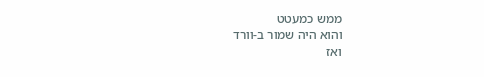ממש כמעטט
והוא היה שמור ב-וורד
ואז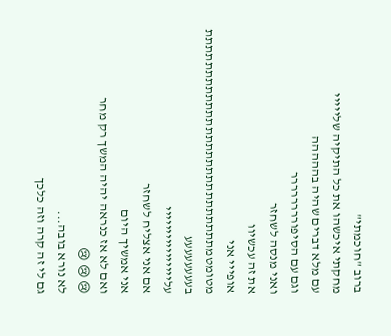ברוב "חוכמתי"
מחקתי איכשהו את כל התיקיה שלייייי
עם מלא דברים שהיה בההההה
וגם עם הסיפורררררררר
ואני מנסה לשחזר
את זה עכשיוו
אופייי אני
מטומטמתתתתתתתתתתתתתתתתתתתתתתתתתתת
בעעעעעעעע
עליייייייייייייייי
אם אני אצליח לשחזר
אני אמשיך היום
ואם לא אז כנראה יהיה המשך רק מחר
😢 😢 😢
לא נורא בובה...
גם לי זה קרה וזה כלכך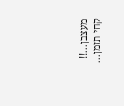מעצבן...!!
קחי תזמן...